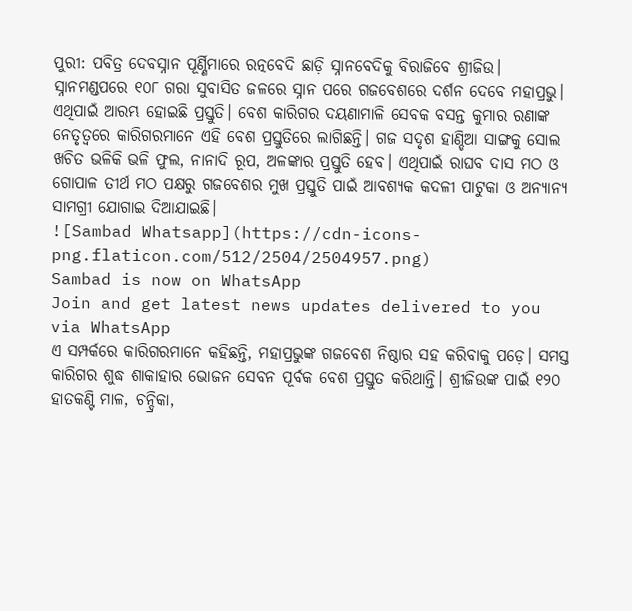ପୁରୀ: ପବିତ୍ର ଦେବସ୍ନାନ ପୂର୍ଣ୍ଣିମାରେ ରତ୍ନବେଦି ଛାଡ଼ି ସ୍ନାନବେଦିକୁ ବିରାଜିବେ ଶ୍ରୀଜିଉ। ସ୍ନାନମଣ୍ଡପରେ ୧୦୮ ଗରା ସୁବାସିତ ଜଳରେ ସ୍ନାନ ପରେ ଗଜବେଶରେ ଦର୍ଶନ ଦେବେ ମହାପ୍ରଭୁ। ଏଥିପାଇଁ ଆରମ୍ଭ ହୋଇଛି ପ୍ରସ୍ତୁତି। ବେଶ କାରିଗର ଦୟଣାମାଳି ସେବକ ବସନ୍ତ କୁମାର ରଣାଙ୍କ ନେତୃତ୍ବରେ କାରିଗରମାନେ ଏହି ବେଶ ପ୍ରସ୍ତୁତିରେ ଲାଗିଛନ୍ତି। ଗଜ ସଦୃଶ ହାଣ୍ଡିଆ ସାଙ୍ଗକୁ ସୋଲ ଖଚିତ ଭଳିକି ଭଳି ଫୁଲ, ନାନାଦି ରୂପ, ଅଳଙ୍କାର ପ୍ରସ୍ତୁତି ହେବ। ଏଥିପାଇଁ ରାଘବ ଦାସ ମଠ ଓ ଗୋପାଳ ତୀର୍ଥ ମଠ ପକ୍ଷରୁ ଗଜବେଶର ମୁଖ ପ୍ରସ୍ତୁତି ପାଇଁ ଆବଶ୍ୟକ କଦଳୀ ପାଟୁକା ଓ ଅନ୍ୟାନ୍ୟ ସାମଗ୍ରୀ ଯୋଗାଇ ଦିଆଯାଇଛି।
![Sambad Whatsapp](https://cdn-icons-png.flaticon.com/512/2504/2504957.png)
Sambad is now on WhatsApp
Join and get latest news updates delivered to you via WhatsApp
ଏ ସମ୍ପର୍କରେ କାରିଗରମାନେ କହିଛନ୍ତି, ମହାପ୍ରଭୁଙ୍କ ଗଜବେଶ ନିଷ୍ଠାର ସହ କରିବାକୁ ପଡ଼େ। ସମସ୍ତ କାରିଗର ଶୁଦ୍ଧ ଶାକାହାର ଭୋଜନ ସେବନ ପୂର୍ବକ ବେଶ ପ୍ରସ୍ତୁତ କରିଥାନ୍ତି। ଶ୍ରୀଜିଉଙ୍କ ପାଇଁ ୧୨୦ ହାତକଣ୍ଟି ମାଳ, ଚନ୍ଦ୍ରିକା,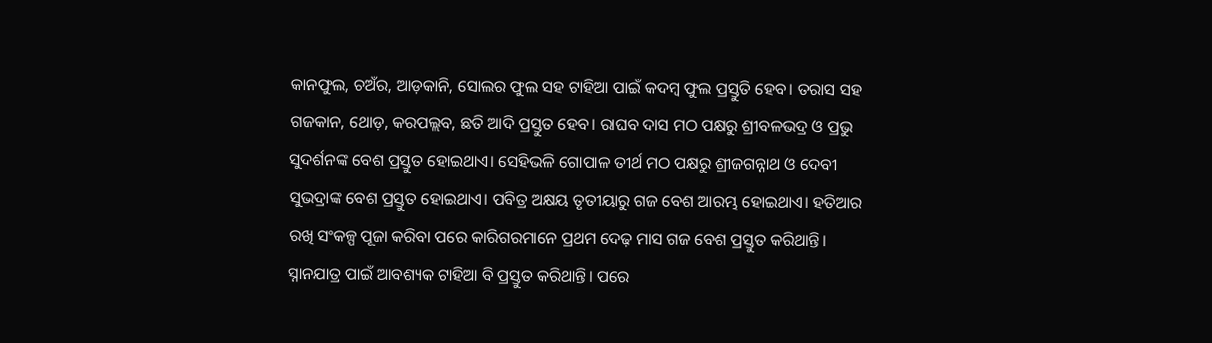କାନଫୁଲ, ଚଅଁର, ଆଡ଼କାନି, ସୋଲର ଫୁଲ ସହ ଟାହିଆ ପାଇଁ କଦମ୍ବ ଫୁଲ ପ୍ରସ୍ତୁତି ହେବ। ତରାସ ସହ ଗଜକାନ, ଥୋଡ଼, କରପଲ୍ଲବ, ଛତି ଆଦି ପ୍ରସ୍ତୁତ ହେବ। ରାଘବ ଦାସ ମଠ ପକ୍ଷରୁ ଶ୍ରୀବଳଭଦ୍ର ଓ ପ୍ରଭୁ ସୁଦର୍ଶନଙ୍କ ବେଶ ପ୍ରସ୍ତୁତ ହୋଇଥାଏ। ସେହିଭଳି ଗୋପାଳ ତୀର୍ଥ ମଠ ପକ୍ଷରୁ ଶ୍ରୀଜଗନ୍ନାଥ ଓ ଦେବୀ ସୁଭଦ୍ରାଙ୍କ ବେଶ ପ୍ରସ୍ତୁତ ହୋଇଥାଏ। ପବିତ୍ର ଅକ୍ଷୟ ତୃତୀୟାରୁ ଗଜ ବେଶ ଆରମ୍ଭ ହୋଇଥାଏ। ହତିଆର ରଖି ସଂକଳ୍ପ ପୂଜା କରିବା ପରେ କାରିଗରମାନେ ପ୍ରଥମ ଦେଢ଼ ମାସ ଗଜ ବେଶ ପ୍ରସ୍ତୁତ କରିଥାନ୍ତି। ସ୍ନାନଯାତ୍ର ପାଇଁ ଆବଶ୍ୟକ ଟାହିଆ ବି ପ୍ରସ୍ତୁତ କରିଥାନ୍ତି। ପରେ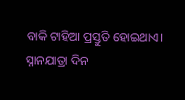ବାକି ଟାହିଆ ପ୍ରସ୍ତୁତି ହୋଇଥାଏ। ସ୍ନାନଯାତ୍ରା ଦିନ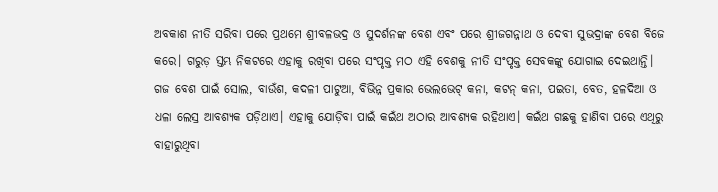ଅବକାଶ ନୀତି ସରିବା ପରେ ପ୍ରଥମେ ଶ୍ରୀବଳଭଦ୍ର ଓ ସୁଦର୍ଶନଙ୍କ ବେଶ ଏବଂ ପରେ ଶ୍ରୀଜଗନ୍ନାଥ ଓ ଦେବୀ ସୁଭଦ୍ରାଙ୍କ ବେଶ ବିଜେ କରେ। ଗରୁଡ଼ ସ୍ତମ୍ଭ ନିକଟରେ ଏହାକୁ ରଖିବା ପରେ ସଂପୃକ୍ତ ମଠ ଏହି ବେଶକୁ ନୀତି ସଂପୃକ୍ତ ସେବକଙ୍କୁ ଯୋଗାଇ ଦେଇଥାନ୍ତି। ଗଜ ବେଶ ପାଇଁ ସୋଲ, ବାଉଁଶ, କଦଳୀ ପାଟୁଆ, ବିଭିନ୍ନ ପ୍ରକାର ଭେଲଭେଟ୍ କନା, କଟନ୍ କନା, ପଇତା, ବେତ, ହଳଦିଆ ଓ ଧଳା ଲେସ୍ର ଆବଶ୍ୟକ ପଡ଼ିଥାଏ। ଏହାକୁ ଯୋଡ଼ିବା ପାଇଁ କଇଁଥ ଅଠାର ଆବଶ୍ୟକ ରହିଥାଏ। କଇଁଥ ଗଛକୁ ହାଣିବା ପରେ ଏଥିରୁ ବାହାରୁଥିବା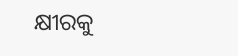କ୍ଷୀରକୁ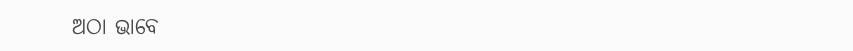ଅଠା ଭାବେ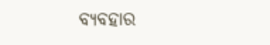ବ୍ୟବହାର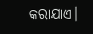କରାଯାଏ।